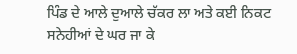ਪਿੰਡ ਦੇ ਆਲੇ ਦੁਆਲੇ ਚੱਕਰ ਲਾ ਅਤੇ ਕਈ ਨਿਕਟ ਸਨੇਹੀਆਂ ਦੇ ਘਰ ਜਾ ਕੇ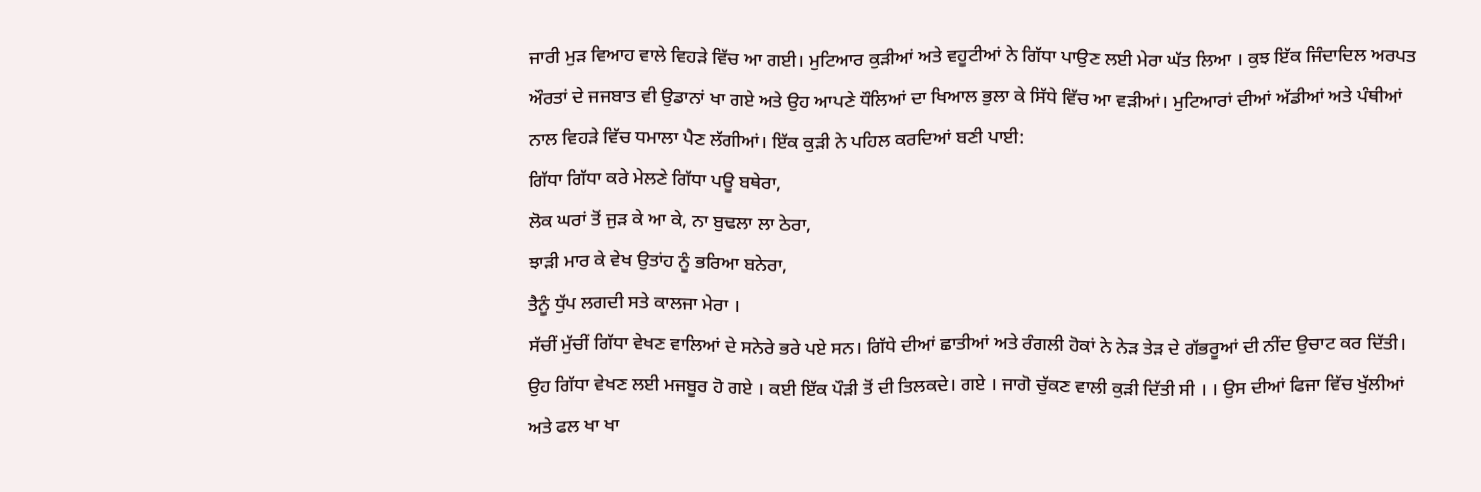ਜਾਰੀ ਮੁੜ ਵਿਆਹ ਵਾਲੇ ਵਿਹੜੇ ਵਿੱਚ ਆ ਗਈ। ਮੁਟਿਆਰ ਕੁੜੀਆਂ ਅਤੇ ਵਹੂਟੀਆਂ ਨੇ ਗਿੱਧਾ ਪਾਉਣ ਲਈ ਮੇਰਾ ਘੱਤ ਲਿਆ । ਕੁਝ ਇੱਕ ਜਿੰਦਾਦਿਲ ਅਰਪਤ ਔਰਤਾਂ ਦੇ ਜਜਬਾਤ ਵੀ ਉਡਾਨਾਂ ਖਾ ਗਏ ਅਤੇ ਉਹ ਆਪਣੇ ਧੌਲਿਆਂ ਦਾ ਖਿਆਲ ਭੁਲਾ ਕੇ ਸਿੱਧੇ ਵਿੱਚ ਆ ਵੜੀਆਂ। ਮੁਟਿਆਰਾਂ ਦੀਆਂ ਅੱਡੀਆਂ ਅਤੇ ਪੰਥੀਆਂ ਨਾਲ ਵਿਹੜੇ ਵਿੱਚ ਧਮਾਲਾ ਪੈਣ ਲੱਗੀਆਂ। ਇੱਕ ਕੁੜੀ ਨੇ ਪਹਿਲ ਕਰਦਿਆਂ ਬਣੀ ਪਾਈ:
ਗਿੱਧਾ ਗਿੱਧਾ ਕਰੇ ਮੇਲਣੇ ਗਿੱਧਾ ਪਊ ਬਥੇਰਾ,
ਲੋਕ ਘਰਾਂ ਤੋਂ ਜੁੜ ਕੇ ਆ ਕੇ, ਨਾ ਬੁਢਲਾ ਲਾ ਠੇਰਾ,
ਝਾੜੀ ਮਾਰ ਕੇ ਵੇਖ ਉਤਾਂਹ ਨੂੰ ਭਰਿਆ ਬਨੇਰਾ,
ਤੈਨੂੰ ਧੁੱਪ ਲਗਦੀ ਸਤੇ ਕਾਲਜਾ ਮੇਰਾ ।
ਸੱਚੀਂ ਮੁੱਚੀਂ ਗਿੱਧਾ ਵੇਖਣ ਵਾਲਿਆਂ ਦੇ ਸਨੇਰੇ ਭਰੇ ਪਏ ਸਨ। ਗਿੱਧੇ ਦੀਆਂ ਛਾਤੀਆਂ ਅਤੇ ਰੰਗਲੀ ਹੋਕਾਂ ਨੇ ਨੇੜ ਤੇੜ ਦੇ ਗੱਭਰੂਆਂ ਦੀ ਨੀਂਦ ਉਚਾਟ ਕਰ ਦਿੱਤੀ। ਉਹ ਗਿੱਧਾ ਵੇਖਣ ਲਈ ਮਜਬੂਰ ਹੋ ਗਏ । ਕਈ ਇੱਕ ਪੌੜੀ ਤੋਂ ਦੀ ਤਿਲਕਦੇ। ਗਏ । ਜਾਗੋ ਚੁੱਕਣ ਵਾਲੀ ਕੁੜੀ ਦਿੱਤੀ ਸੀ । । ਉਸ ਦੀਆਂ ਫਿਜਾ ਵਿੱਚ ਖੁੱਲੀਆਂ ਅਤੇ ਫਲ ਖਾ ਖਾ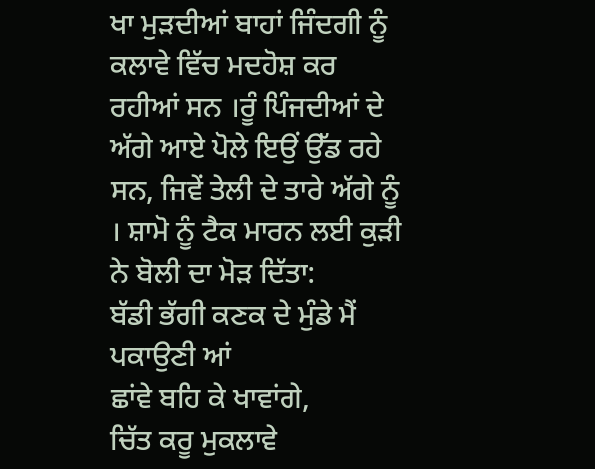ਖਾ ਮੁੜਦੀਆਂ ਬਾਹਾਂ ਜਿੰਦਗੀ ਨੂੰ ਕਲਾਵੇ ਵਿੱਚ ਮਦਹੋਸ਼ ਕਰ ਰਹੀਆਂ ਸਨ ।ਰੂੰ ਪਿੰਜਦੀਆਂ ਦੇ ਅੱਗੇ ਆਏ ਪੋਲੇ ਇਉਂ ਉੱਡ ਰਹੇ ਸਨ, ਜਿਵੇਂ ਤੇਲੀ ਦੇ ਤਾਰੇ ਅੱਗੇ ਨੂੰ । ਸ਼ਾਮੋ ਨੂੰ ਟੈਕ ਮਾਰਨ ਲਈ ਕੁੜੀ ਨੇ ਬੋਲੀ ਦਾ ਮੋੜ ਦਿੱਤਾ:
ਬੱਡੀ ਭੱਗੀ ਕਣਕ ਦੇ ਮੁੰਡੇ ਮੈਂ ਪਕਾਉਣੀ ਆਂ
ਛਾਂਵੇ ਬਹਿ ਕੇ ਖਾਵਾਂਗੇ,
ਚਿੱਤ ਕਰੂ ਮੁਕਲਾਵੇ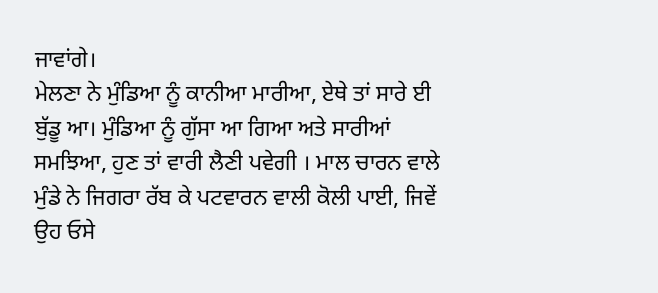ਜਾਵਾਂਗੇ।
ਮੇਲਣਾ ਨੇ ਮੁੰਡਿਆ ਨੂੰ ਕਾਨੀਆ ਮਾਰੀਆ, ਏਥੇ ਤਾਂ ਸਾਰੇ ਈ ਬੁੱਡੂ ਆ। ਮੁੰਡਿਆ ਨੂੰ ਗੁੱਸਾ ਆ ਗਿਆ ਅਤੇ ਸਾਰੀਆਂ ਸਮਝਿਆ, ਹੁਣ ਤਾਂ ਵਾਰੀ ਲੈਣੀ ਪਵੇਗੀ । ਮਾਲ ਚਾਰਨ ਵਾਲੇ ਮੁੰਡੇ ਨੇ ਜਿਗਰਾ ਰੱਬ ਕੇ ਪਟਵਾਰਨ ਵਾਲੀ ਕੋਲੀ ਪਾਈ, ਜਿਵੇਂ ਉਹ ਓਸੇ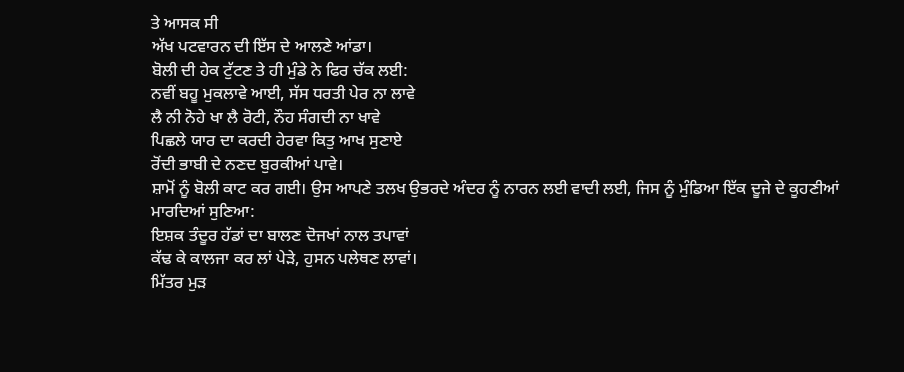ਤੇ ਆਸਕ ਸੀ
ਅੱਖ ਪਟਵਾਰਨ ਦੀ ਇੱਸ ਦੇ ਆਲਣੇ ਆਂਡਾ।
ਬੋਲੀ ਦੀ ਹੇਕ ਟੁੱਟਣ ਤੇ ਹੀ ਮੁੰਡੇ ਨੇ ਫਿਰ ਚੱਕ ਲਈ:
ਨਵੀਂ ਬਹੂ ਮੁਕਲਾਵੇ ਆਈ, ਸੱਸ ਧਰਤੀ ਪੇਰ ਨਾ ਲਾਵੇ
ਲੈ ਨੀ ਨੋਹੇ ਖਾ ਲੈ ਰੋਟੀ, ਨੌਹ ਸੰਗਦੀ ਨਾ ਖਾਵੇ
ਪਿਛਲੇ ਯਾਰ ਦਾ ਕਰਦੀ ਹੇਰਵਾ ਕਿਤੁ ਆਖ ਸੁਣਾਏ
ਰੋਂਦੀ ਭਾਬੀ ਦੇ ਨਣਦ ਬੁਰਕੀਆਂ ਪਾਵੇ।
ਸ਼ਾਮੋਂ ਨੂੰ ਬੋਲੀ ਕਾਟ ਕਰ ਗਈ। ਉਸ ਆਪਣੇ ਤਲਖ ਉਭਰਦੇ ਅੰਦਰ ਨੂੰ ਨਾਰਨ ਲਈ ਵਾਦੀ ਲਈ, ਜਿਸ ਨੂੰ ਮੁੰਡਿਆ ਇੱਕ ਦੂਜੇ ਦੇ ਕੂਹਣੀਆਂ ਮਾਰਦਿਆਂ ਸੁਣਿਆ:
ਇਸ਼ਕ ਤੰਦੂਰ ਹੱਡਾਂ ਦਾ ਬਾਲਣ ਦੋਜਖਾਂ ਨਾਲ ਤਪਾਵਾਂ
ਕੱਢ ਕੇ ਕਾਲਜਾ ਕਰ ਲਾਂ ਪੇੜੇ, ਹੁਸਨ ਪਲੇਥਣ ਲਾਵਾਂ।
ਮਿੱਤਰ ਮੁੜ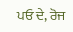ਪਓ ਦੇ, ਰੋਜ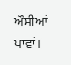ਔਸੀਆਂ ਪਾਵਾਂ।